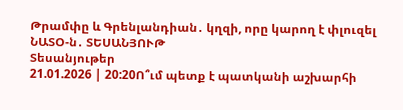Թրամփը և Գրենլանդիան․ կղզի, որը կարող է փլուզել ՆԱՏՕ-ն․ ՏԵՍԱՆՅՈՒԹ
Տեսանյութեր
21.01.2026 | 20:20Ո՞ւմ պետք է պատկանի աշխարհի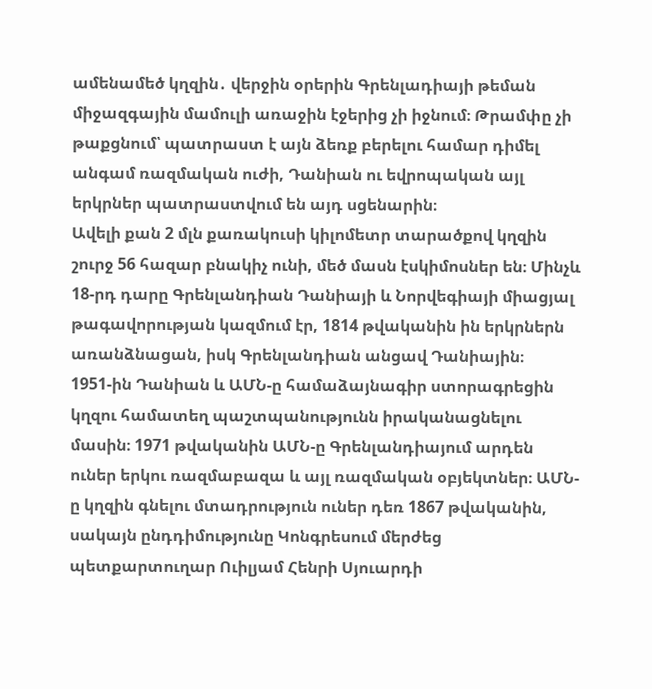ամենամեծ կղզին․ վերջին օրերին Գրենլադիայի թեման միջազգային մամուլի առաջին էջերից չի իջնում։ Թրամփը չի թաքցնում՝ պատրաստ է այն ձեռք բերելու համար դիմել անգամ ռազմական ուժի, Դանիան ու եվրոպական այլ երկրներ պատրաստվում են այդ սցենարին։
Ավելի քան 2 մլն քառակուսի կիլոմետր տարածքով կղզին շուրջ 56 հազար բնակիչ ունի, մեծ մասն էսկիմոսներ են։ Մինչև 18-րդ դարը Գրենլանդիան Դանիայի և Նորվեգիայի միացյալ թագավորության կազմում էր, 1814 թվականին ին երկրներն առանձնացան, իսկ Գրենլանդիան անցավ Դանիային։
1951-ին Դանիան և ԱՄՆ-ը համաձայնագիր ստորագրեցին կղզու համատեղ պաշտպանությունն իրականացնելու մասին։ 1971 թվականին ԱՄՆ-ը Գրենլանդիայում արդեն ուներ երկու ռազմաբազա և այլ ռազմական օբյեկտներ։ ԱՄՆ-ը կղզին գնելու մտադրություն ուներ դեռ 1867 թվականին, սակայն ընդդիմությունը Կոնգրեսում մերժեց պետքարտուղար Ուիլյամ Հենրի Սյուարդի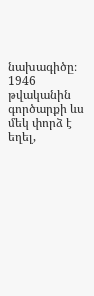նախագիծը։ 1946 թվականին գործարքի ևս մեկ փորձ է եղել,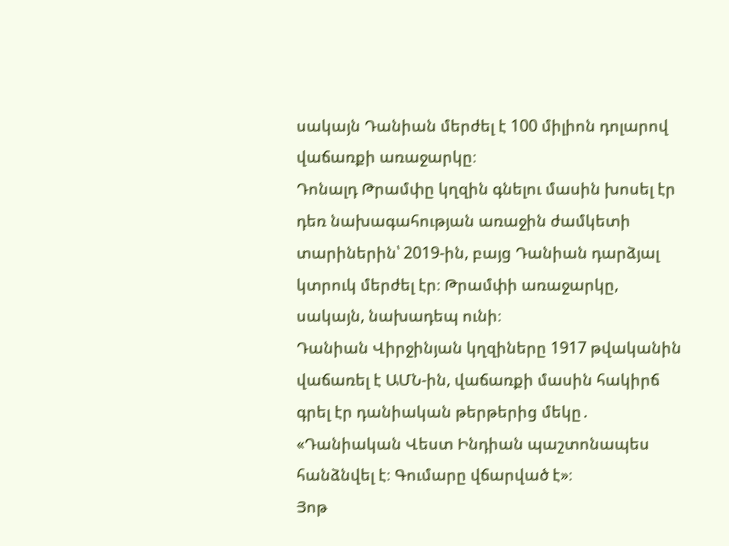սակայն Դանիան մերժել է 100 միլիոն դոլարով վաճառքի առաջարկը։
Դոնալդ Թրամփը կղզին գնելու մասին խոսել էր դեռ նախագահության առաջին ժամկետի տարիներին՝ 2019-ին, բայց Դանիան դարձյալ կտրուկ մերժել էր։ Թրամփի առաջարկը, սակայն, նախադեպ ունի։
Դանիան Վիրջինյան կղզիները 1917 թվականին վաճառել է ԱՄՆ-ին, վաճառքի մասին հակիրճ գրել էր դանիական թերթերից մեկը․ «Դանիական Վեստ Ինդիան պաշտոնապես հանձնվել է։ Գումարը վճարված է»։
Յոթ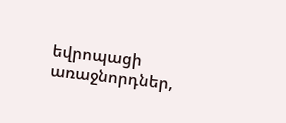եվրոպացի առաջնորդներ,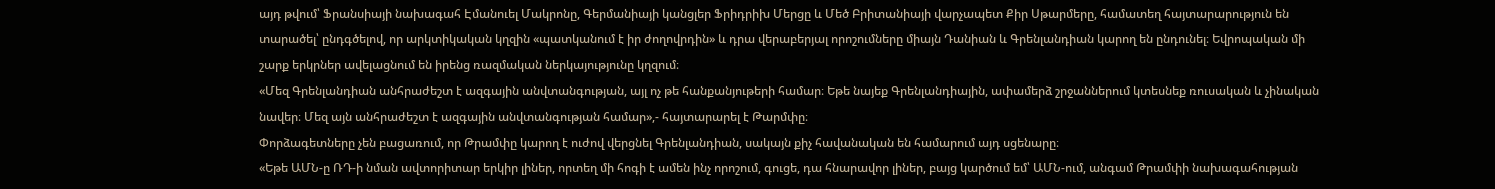այդ թվում՝ Ֆրանսիայի նախագահ Էմանուել Մակրոնը, Գերմանիայի կանցլեր Ֆրիդրիխ Մերցը և Մեծ Բրիտանիայի վարչապետ Քիր Սթարմերը, համատեղ հայտարարություն են տարածել՝ ընդգծելով, որ արկտիկական կղզին «պատկանում է իր ժողովրդին» և դրա վերաբերյալ որոշումները միայն Դանիան և Գրենլանդիան կարող են ընդունել։ Եվրոպական մի շարք երկրներ ավելացնում են իրենց ռազմական ներկայությունը կղզում։
«Մեզ Գրենլանդիան անհրաժեշտ է ազգային անվտանգության, այլ ոչ թե հանքանյութերի համար։ Եթե նայեք Գրենլանդիային, ափամերձ շրջաններում կտեսնեք ռուսական և չինական նավեր։ Մեզ այն անհրաժեշտ է ազգային անվտանգության համար»,- հայտարարել է Թարմփը։
Փորձագետները չեն բացառում, որ Թրամփը կարող է ուժով վերցնել Գրենլանդիան, սակայն քիչ հավանական են համարում այդ սցենարը։
«Եթե ԱՄՆ-ը ՌԴ-ի նման ավտորիտար երկիր լիներ, որտեղ մի հոգի է ամեն ինչ որոշում, գուցե, դա հնարավոր լիներ, բայց կարծում եմ՝ ԱՄՆ-ում, անգամ Թրամփի նախագահության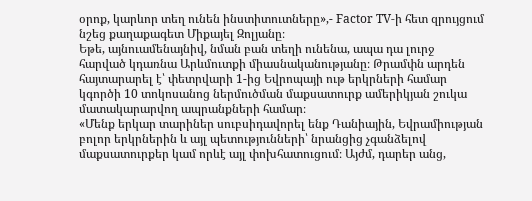օրոք, կարևոր տեղ ունեն ինստիտուտները»,- Factor TV-ի հետ զրույցում նշեց քաղաքագետ Միքայել Զոլյանը։
Եթե, այնուամենայնիվ, նման բան տեղի ունենա, ապա դա լուրջ հարված կդառնա Արևմուտքի միասնականությանը։ Թրամփն արդեն հայտարարել է՝ փետրվարի 1-ից Եվրոպայի ութ երկրների համար կգործի 10 տոկոսանոց ներմուծման մաքսատուրք ամերիկյան շուկա մատակարարվող ապրանքների համար։
«Մենք երկար տարիներ սուբսիդավորել ենք Դանիային, Եվրամիության բոլոր երկրներին և այլ պետությունների՝ նրանցից չգանձելով մաքսատուրքեր կամ որևէ այլ փոխհատուցում։ Այժմ, դարեր անց,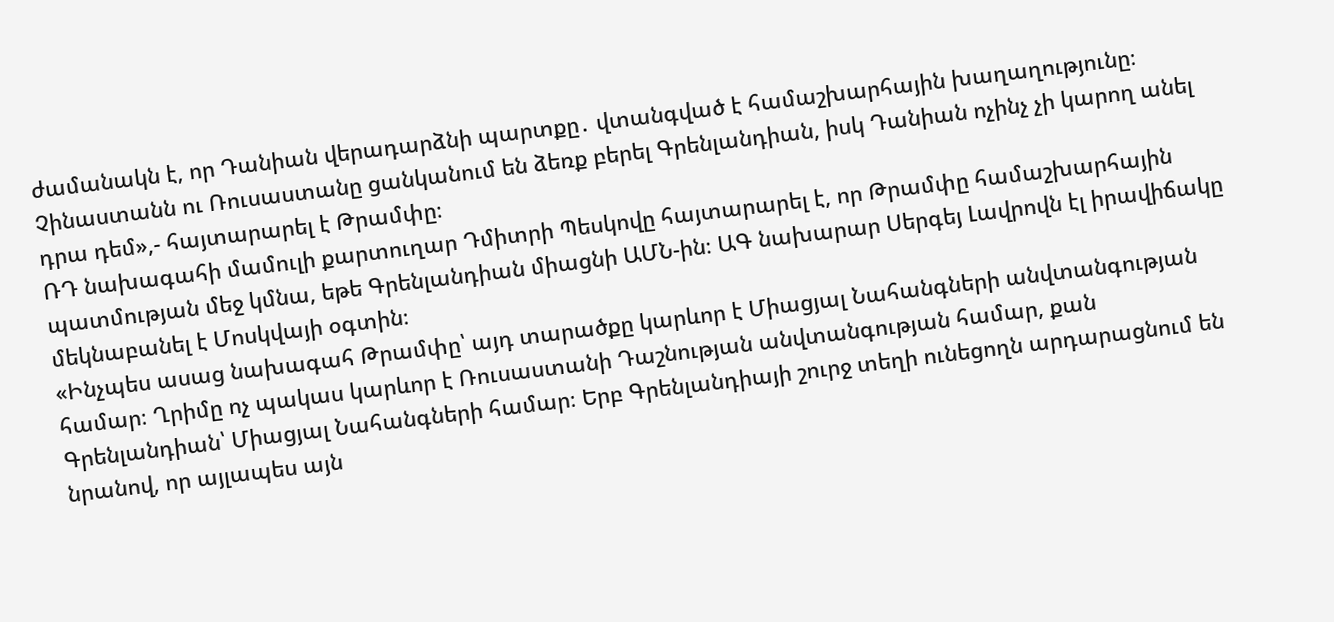ժամանակն է, որ Դանիան վերադարձնի պարտքը․ վտանգված է համաշխարհային խաղաղությունը։ Չինաստանն ու Ռուսաստանը ցանկանում են ձեռք բերել Գրենլանդիան, իսկ Դանիան ոչինչ չի կարող անել դրա դեմ»,- հայտարարել է Թրամփը։
ՌԴ նախագահի մամուլի քարտուղար Դմիտրի Պեսկովը հայտարարել է, որ Թրամփը համաշխարհային պատմության մեջ կմնա, եթե Գրենլանդիան միացնի ԱՄՆ-ին։ ԱԳ նախարար Սերգեյ Լավրովն էլ իրավիճակը մեկնաբանել է Մոսկվայի օգտին։
«Ինչպես ասաց նախագահ Թրամփը՝ այդ տարածքը կարևոր է Միացյալ Նահանգների անվտանգության համար։ Ղրիմը ոչ պակաս կարևոր է Ռուսաստանի Դաշնության անվտանգության համար, քան Գրենլանդիան՝ Միացյալ Նահանգների համար։ Երբ Գրենլանդիայի շուրջ տեղի ունեցողն արդարացնում են նրանով, որ այլապես այն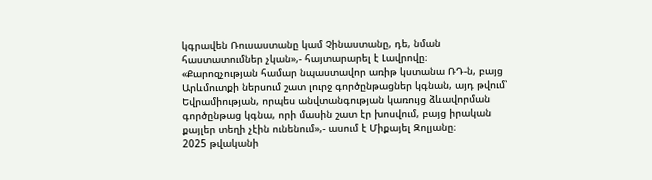կգրավեն Ռուսաստանը կամ Չինաստանը, դե, նման հաստատումներ չկան»,- հայտարարել է Լավրովը։
«Քարոզչության համար նպաստավոր առիթ կստանա ՌԴ-ն, բայց Արևմուտքի ներսում շատ լուրջ գործընթացներ կգնան, այդ թվում՝ Եվրամիության, որպես անվտանգության կառույց ձևավորման գործընթաց կգնա, որի մասին շատ էր խոսվում, բայց իրական քայլեր տեղի չէին ունենում»,- ասում է Միքայել Զոլյանը։
2025 թվականի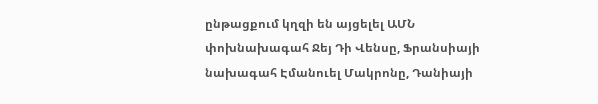ընթացքում կղզի են այցելել ԱՄՆ փոխնախագահ Ջեյ Դի Վենսը, Ֆրանսիայի նախագահ Էմանուել Մակրոնը, Դանիայի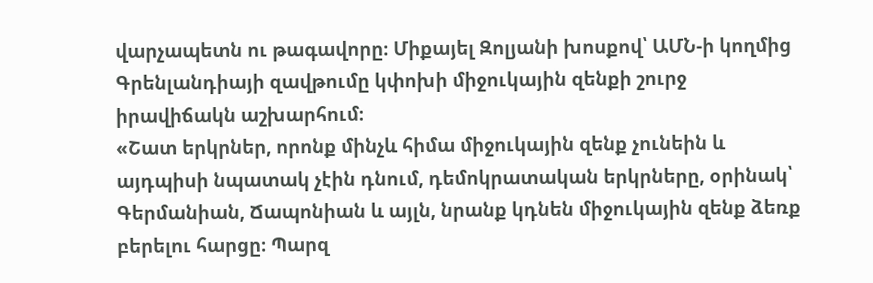վարչապետն ու թագավորը։ Միքայել Զոլյանի խոսքով՝ ԱՄՆ-ի կողմից Գրենլանդիայի զավթումը կփոխի միջուկային զենքի շուրջ իրավիճակն աշխարհում։
«Շատ երկրներ, որոնք մինչև հիմա միջուկային զենք չունեին և այդպիսի նպատակ չէին դնում, դեմոկրատական երկրները, օրինակ՝ Գերմանիան, Ճապոնիան և այլն, նրանք կդնեն միջուկային զենք ձեռք բերելու հարցը։ Պարզ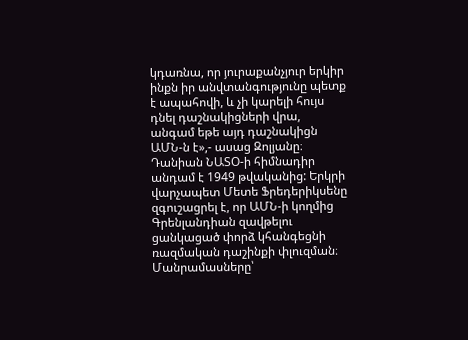կդառնա, որ յուրաքանչյուր երկիր ինքն իր անվտանգությունը պետք է ապահովի, և չի կարելի հույս դնել դաշնակիցների վրա, անգամ եթե այդ դաշնակիցն ԱՄՆ-ն է»,- ասաց Զոլյանը։
Դանիան ՆԱՏՕ-ի հիմնադիր անդամ է 1949 թվականից: Երկրի վարչապետ Մետե Ֆրեդերիկսենը զգուշացրել է, որ ԱՄՆ-ի կողմից Գրենլանդիան զավթելու ցանկացած փորձ կհանգեցնի ռազմական դաշինքի փլուզման։
Մանրամասները՝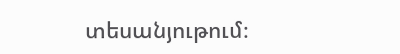տեսանյութում։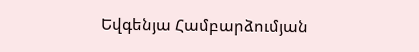Եվգենյա Համբարձումյան